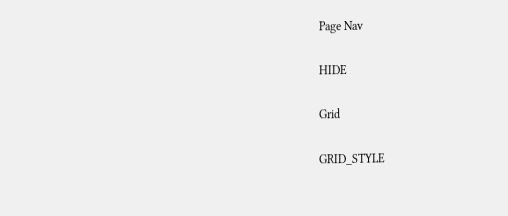Page Nav

HIDE

Grid

GRID_STYLE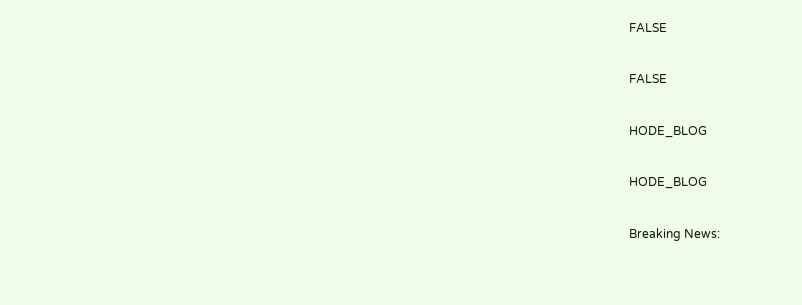FALSE

FALSE

HODE_BLOG

HODE_BLOG

Breaking News: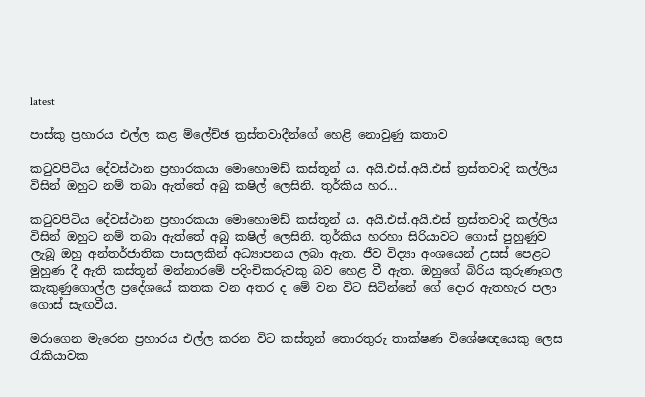latest

පාස්කු ප්‍රහාරය එල්ල කළ ම්ලේච්ඡ ත්‍රස්තවාදීන්ගේ හෙළි නොවුණු කතාව

කටුවපිටිය දේවස්ථාන ප්‍රහාරකයා මොහොමඩ් කස්තූන් ය. අයි.එස්.අයි.එස් ත්‍රස්තවාදි කල්ලිය විසින් ඔහුට නම් තබා ඇත්තේ අබු කෂිල් ලෙසිනි. තුර්කිය හර...

කටුවපිටිය දේවස්ථාන ප්‍රහාරකයා මොහොමඩ් කස්තූන් ය. අයි.එස්.අයි.එස් ත්‍රස්තවාදි කල්ලිය විසින් ඔහුට නම් තබා ඇත්තේ අබු කෂිල් ලෙසිනි. තුර්කිය හරහා සිරියාවට ගොස් පුහුණුව ලැබූ ඔහු අන්තර්ජාතික පාසලකින් අධ්‍යාපනය ලබා ඇත. ජීව විද්‍යා අංශයෙන් උසස් පෙළට මුහුණ දී ඇති කස්තූන් මන්නාරමේ පදිංචිකරුවකු බව හෙළ වී ඇත. ඔහුගේ බිරිය කුරුණෑගල කැකුණුගොල්ල ප්‍රදේශයේ කතක වන අතර ද මේ වන විට සිටින්නේ ගේ දොර ඇතහැර පලා ගොස් සැඟවීය.

මරාගෙන මැරෙන ප්‍රහාරය එල්ල කරන විට කස්තූන් තොරතුරු තාක්ෂණ විශේෂඥයෙකු ලෙස රැකියාවක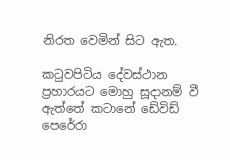නිරත වෙමින් සිට ඇත.

කටුවපිටිය දේවස්ථාන ප්‍රහාරයට මොහු සූදානම් වී ඇත්තේ කටානේ ඩේවිඩ් පෙරේරා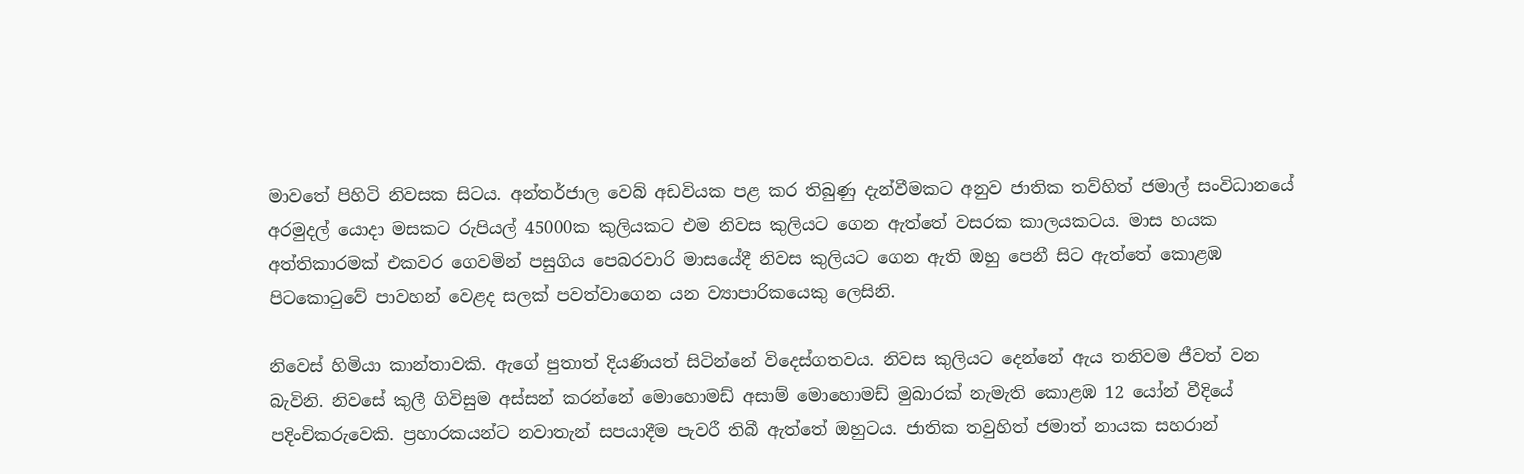මාවතේ පිහිටි නිවසක සිටය. අන්තර්ජාල වෙබ් අඩවියක පළ කර තිබුණු දැන්වීමකට අනුව ජාතික තව්හිත් ජමාල් සංවිධානයේ අරමුදල් යොදා මසකට රුපියල් 45000ක කුලියකට එම නිවස කුලියට ගෙන ඇත්තේ වසරක කාලයකටය. මාස හයක අත්තිකාරමක් එකවර ගෙවමින් පසුගිය පෙබරවාරි මාසයේදී නිවස කුලියට ගෙන ඇති ඔහු පෙනී සිට ඇත්තේ කොළඹ පිටකොටුවේ පාවහන් වෙළද සලක් පවත්වාගෙන යන ව්‍යාපාරිකයෙකු ලෙසිනි.

නිවෙස් හිමියා කාන්තාවකි. ඇගේ පුතාත් දියණියත් සිටින්නේ විදෙස්ගතවය. නිවස කුලියට දෙන්නේ ඇය තනිවම ජීවත් වන බැවිනි. නිවසේ කුලී ගිවිසුම අස්සන් කරන්නේ මොහොමඩ් අසාම් මොහොමඩ් මුබාරක් නැමැති කොළඹ 12 යෝන් වීදියේ පදිංචිකරුවෙකි. ප්‍රහාරකයන්ට නවාතැන් සපයාදීම පැවරී තිබී ඇත්තේ ඔහුටය. ජාතික තවුහිත් ජමාත් නායක සහරාන්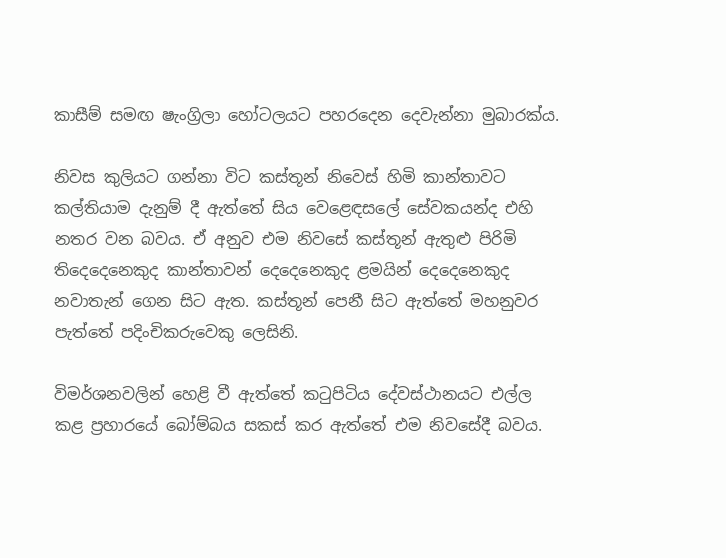කාසීම් සමඟ ෂැංග්‍රිලා හෝටලයට පහරදෙන දෙවැන්නා මුබාරක්ය.

නිවස කුලියට ගන්නා විට කස්තූන් නිවෙස් හිමි කාන්තාවට කල්තියාම දැනුම් දී ඇත්තේ සිය වෙ‍ළෙඳසලේ සේවකයන්ද එහි නතර වන බවය. ඒ අනුව එම නිවසේ කස්තූන් ඇතුළු පිරිමි තිදෙදෙනෙකුද කාන්තාවන් දෙදෙනෙකුද ළමයින් දෙදෙනෙකුද නවාතැන් ගෙන සිට ඇත. කස්තූන් පෙනී සිට ඇත්තේ මහනුවර පැත්තේ පදිංචිකරුවෙකු ලෙසිනි.

විමර්ශනවලින් හෙළි වී ඇත්තේ කටුපිටිය දේවස්ථානයට එල්ල කළ ප්‍රහාරයේ බෝම්බය සකස් කර ඇත්තේ එම නිවසේදී බවය.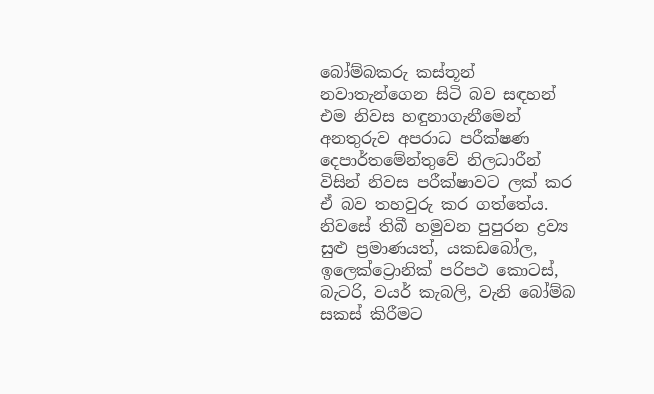බෝම්බකරු කස්තූන් නවාතැන්ගෙන සිටි බව සඳහන් එම නිවස හඳුනාගැනීමෙන් අනතුරුව අපරාධ පරීක්ෂණ දෙපාර්තමේන්තුවේ නිලධාරීන් විසින් නිවස පරීක්ෂාවට ලක් කර ඒ බව තහවුරු කර ගත්තේය. නිවසේ තිබී හමුවන පුපුරන ද්‍රව්‍ය සුළු ප්‍රමාණයත්, යකඩබෝල, ඉලෙක්ට්‍රොනික් පරිපථ කොටස්, බැටරි, වයර් කැබලි, වැනි බෝම්බ සකස් කිරීමට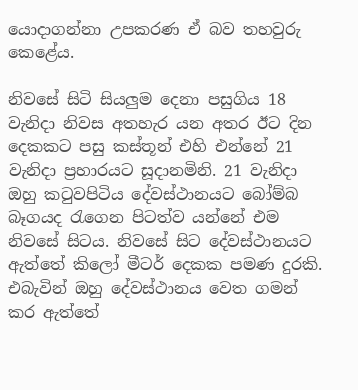යොදාගන්නා උපකරණ ඒ බව තහවුරු කෙළේය.

නිවසේ සිටි සියලුම දෙනා පසුගිය 18 වැනිදා නිවස අතහැර යන අතර ඊට දින දෙකකට පසු කස්තූන් එහි එන්නේ 21 වැනිදා ප්‍රහාරයට සූදානමිනි. 21 වැනිදා ඔහු කටුවපිටිය දේවස්ථානයට බෝම්බ බෑගයද රැගෙන පිටත්ව යන්නේ එම නිවසේ සිටය. නිවසේ සිට දේවස්ථානයට ඇත්තේ කිලෝ මීටර් දෙකක පමණ දුරකි. එබැවින් ඔහු දේවස්ථානය වෙත ගමන් කර ඇත්තේ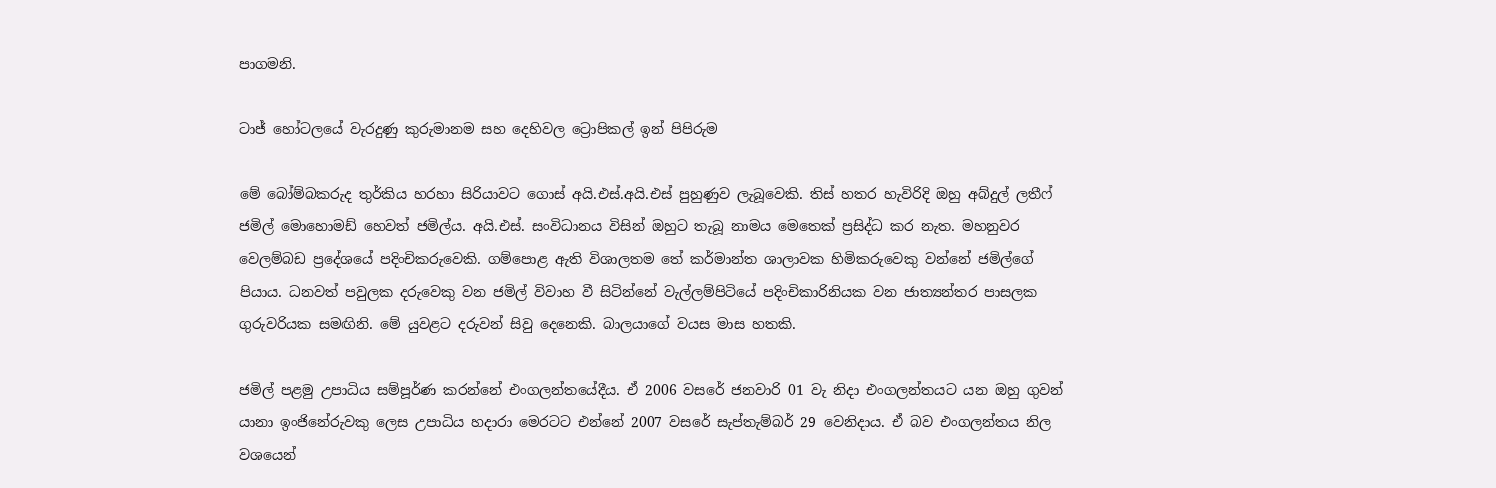පාගමනි.

ටාජ් හෝටලයේ වැරදුණු කුරුමානම සහ දෙහිවල ට්‍රොපිකල් ඉන් පිපිරුම

මේ බෝම්බකරුද තුර්කිය හරහා සිරියාවට ගොස් අයි.එස්.අයි.එස් පුහුණුව ලැබූවෙකි. තිස් හතර හැවිරිදි ඔහු අබ්දුල් ලතීෆ් ජමිල් මොහොමඩ් හෙවත් ජමිල්ය. අයි.එස්. සංවිධානය විසින් ඔහුට තැබූ නාමය මෙතෙක් ප්‍රසිද්ධ කර නැත. මහනුවර වෙලම්බඩ ප්‍රදේශයේ පදිංචිකරුවෙකි. ගම්පොළ ඇති විශාලතම තේ කර්මාන්ත ශාලාවක හිමිකරුවෙකු වන්නේ ජමිල්ගේ පියාය. ධනවත් පවුලක දරුවෙකු වන ජමිල් විවාහ වී සිටින්නේ වැල්ලම්පිටියේ පදිංචිකාරිනියක වන ජාත්‍යන්තර පාසලක ගුරුවරියක සමඟිනි. මේ යුවළට දරුවන් සිවු දෙනෙකි. බාලයාගේ වයස මාස හතකි.

ජමිල් පළමු උපාධිය සම්පූර්ණ කරන්නේ එංගලන්තයේදීය. ඒ 2006 වසරේ ජනවාරි 01 වැ නිදා එංගලන්තයට යන ඔහු ගුවන් යානා ඉංජිනේරුවකු ලෙස උපාධිය හදාරා මෙරටට එන්නේ 2007 වසරේ සැප්තැම්බර් 29 වෙනිදාය. ඒ බව එංගලන්තය නිල වශයෙන්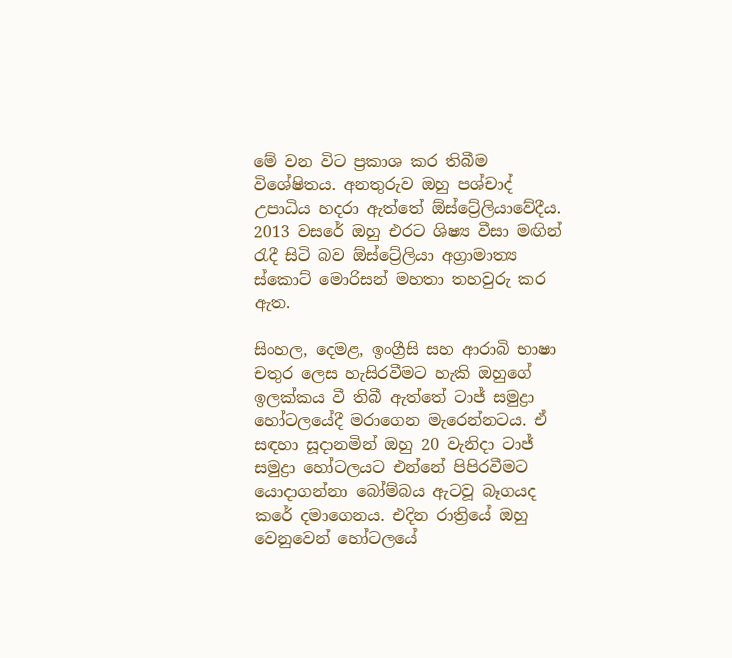මේ වන විට ප්‍රකාශ කර තිබීම විශේෂිතය. අනතුරුව ඔහු පශ්චාද් උපාධිය හදරා ඇත්තේ ඕස්ට්‍රේලියාවේදීය. 2013 වසරේ ඔහු එරට ශිෂ්‍ය වීසා මඟින් රැදී සිටි බව ඕස්ට්‍රේලියා අග්‍රාමාත්‍ය ස්කොට් මොරිසන් මහතා තහවුරු කර ඇත.

සිංහල, දෙමළ, ඉංග්‍රීසි සහ ආරාබි භාෂා චතුර ලෙස හැසිරවීමට හැකි ඔහුගේ ඉලක්කය වී තිබී ඇත්තේ ටාජ් සමුද්‍රා හෝටලයේදී මරාගෙන මැරෙන්නටය. ඒ සඳහා සූදානමින් ඔහු 20 වැනිදා ටාජ් සමුද්‍රා හෝටලයට එන්නේ පිපිරවීමට යොදාගන්නා බෝම්බය ඇටවූ බෑගයද කරේ දමාගෙනය. එදින රාත්‍රියේ ඔහු වෙනුවෙන් හෝටලයේ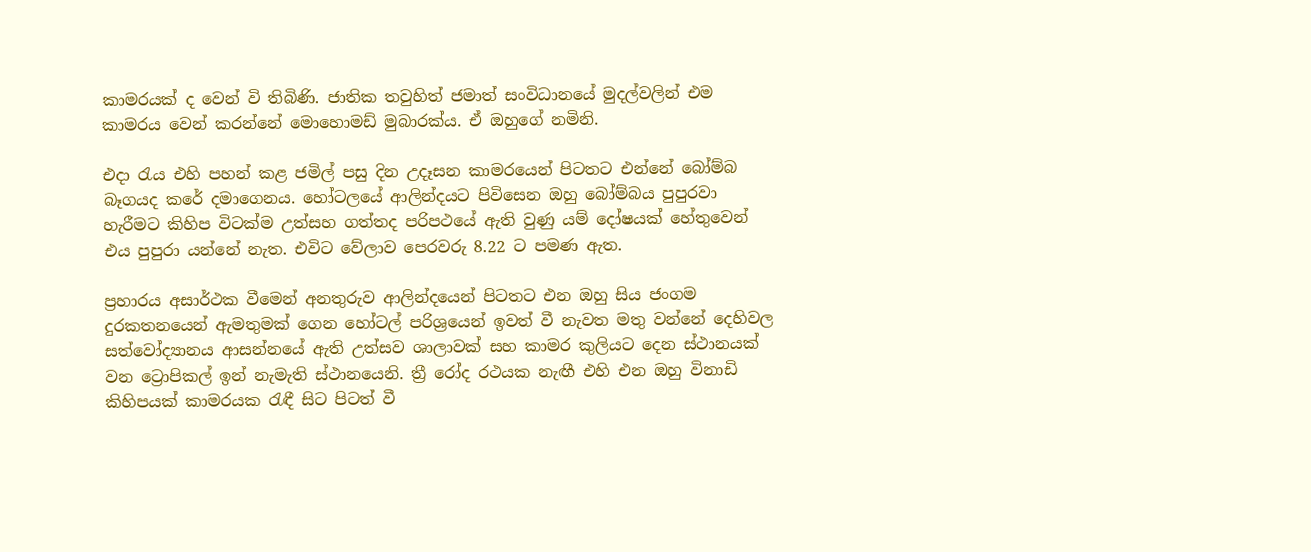කාමරයක් ද වෙන් වි තිබිණි. ජාතික තවුහිත් ජමාත් සංවිධානයේ මුදල්වලින් එම කාමරය වෙන් කරන්නේ මොහොමඩ් මුබාරක්ය. ඒ ඔහුගේ නමිනි.

එදා රැය එහි පහන් කළ ජමිල් පසු දින උදෑසන කාමරයෙන් පිටතට එන්නේ බෝම්බ බෑගයද කරේ දමාගෙනය. හෝටලයේ ආලින්දයට පිවිසෙන ඔහු බෝම්බය පුපුරවා හැරීමට කිහිප විටක්ම උත්සහ ගත්තද පරිපථයේ ඇති වුණු යම් දෝෂයක් හේතුවෙන් එය පුපුරා යන්නේ නැත. එවිට වේලාව පෙරවරු 8.22 ට පමණ ඇත.

ප්‍රහාරය අසාර්ථක වීමෙන් අනතුරුව ආලින්දයෙන් පිටතට එන ඔහු සිය ජංගම දුරකතනයෙන් ඇමතුමක් ගෙන හෝටල් පරිශ්‍රයෙන් ඉවත් වී නැවත මතු වන්නේ දෙහිවල සත්වෝද්‍යානය ආසන්නයේ ඇති උත්සව ශාලාවක් සහ කාමර කුලියට දෙන ස්ථානයක් වන ට්‍රොපිකල් ඉන් නැමැති ස්ථානයෙනි. ත්‍රී රෝද රථයක නැඟී එහි එන ඔහු විනාඩි කිහිපයක් කාමරයක රැඳී සිට පිටත් වී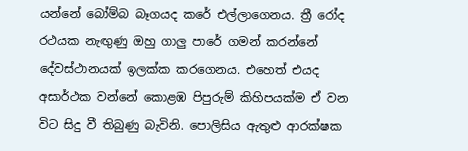යන්නේ බෝම්බ බෑගයද කරේ එල්ලාගෙනය. ත්‍රී රෝද රථයක නැඟුණු ඔහු ගාලු පාරේ ගමන් කරන්නේ දේවස්ථානයක් ඉලක්ක කරගෙනය. එහෙත් එයද අසාර්ථක වන්නේ කොළඹ පිපුරුම් කිහිපයක්ම ඒ වන විට සිදු වී තිබුණු බැවිනි. පොලිසිය ඇතුළු ආරක්ෂක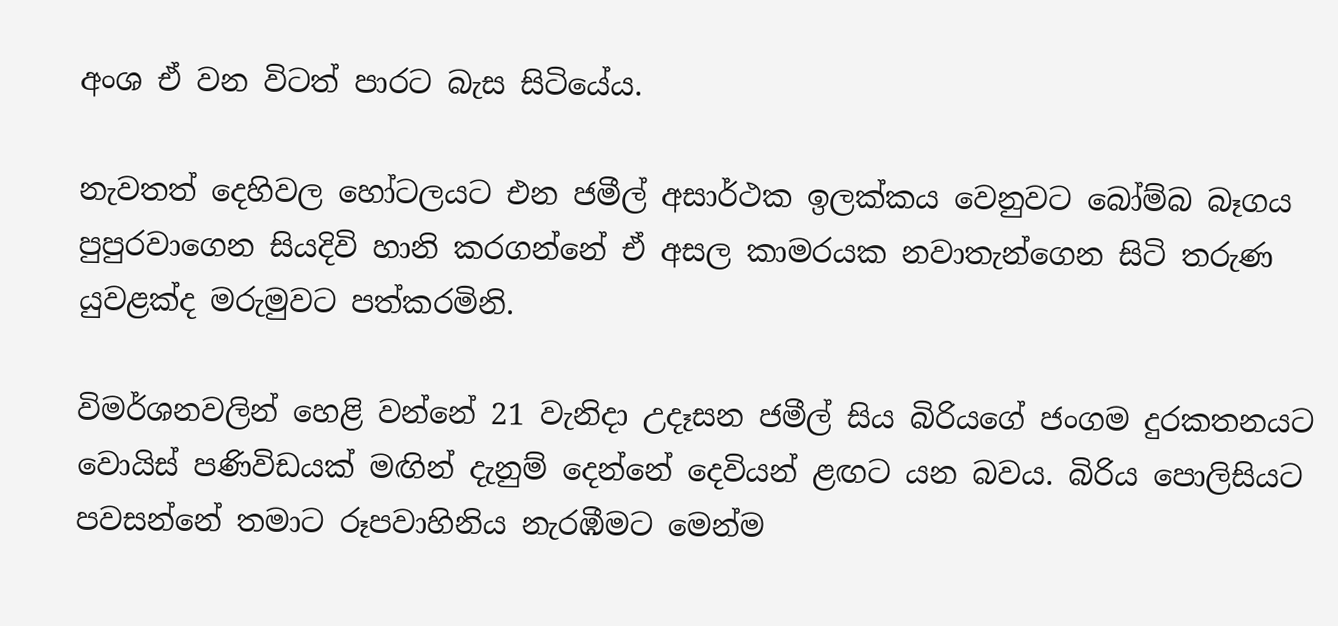අංශ ඒ වන විටත් පාරට බැස සිටියේය.

නැවතත් දෙහිවල හෝටලයට එන ජමීල් අසාර්ථක ඉලක්කය වෙනුවට බෝම්බ බෑගය පුපුරවාගෙන සියදිවි හානි කරගන්නේ ඒ අසල කාමරයක නවාතැන්ගෙන සිටි තරුණ යුවළක්ද මරුමුවට පත්කරමිනි.

විමර්ශනවලින් හෙළි වන්නේ 21 වැනිදා උදෑසන ජමීල් සිය බිරියගේ ජංගම දුරකතනයට වොයිස් පණිවිඩයක් මඟින් දැනුම් දෙන්නේ දෙවියන් ළඟට යන බවය. බිරිය පොලිසියට පවසන්නේ තමාට රූපවාහිනිය නැරඹීමට මෙන්ම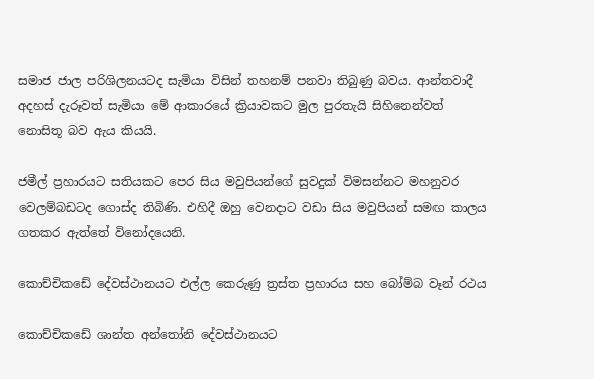සමාජ ජාල පරිශිලනයටද සැමියා විසින් තහනම් පනවා තිබුණු බවය. ආන්තවාදී අදහස් දැරූවත් සැමියා මේ ආකාරයේ ක්‍රියාවකට මුල පුරතැයි සිහිනෙන්වත් නොසිතූ බව ඇය කියයි.

ජමීල් ප්‍රහාරයට සතියකට පෙර සිය මවුපියන්ගේ සුවදුක් විමසන්නට මහනුවර වෙලම්බඩටද ගොස්ද තිබිණි. එහිදී ඔහු වෙනදාට වඩා සිය මවුපියන් සමඟ කාලය ගතකර ඇත්තේ විනෝදයෙනි.

කොච්චිකඩේ දේවස්ථානයට එල්ල කෙරුණු ත්‍රස්ත ප්‍රහාරය සහ බෝම්බ වෑන් රථය

කොච්චිකඩේ ශාන්ත අන්තෝනි දේවස්ථානයට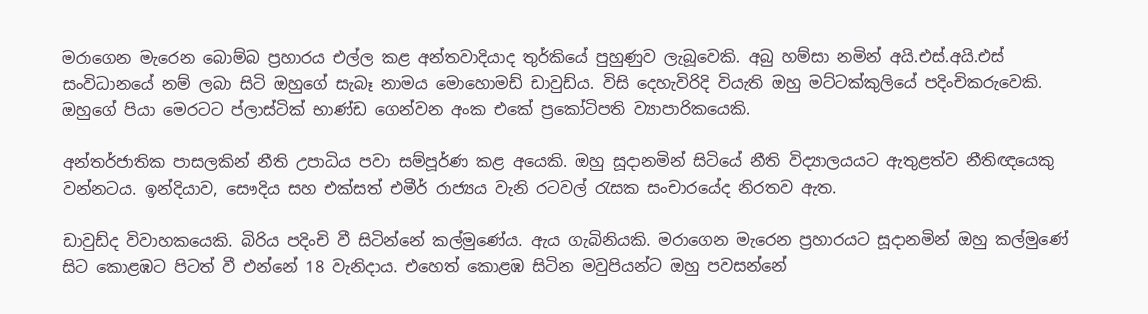මරාගෙන මැරෙන බොම්බ ප්‍රහාරය එල්ල කළ අන්තවාදියාද තුර්කියේ පුහුණුව ලැබූවෙකි. අබු හම්සා නමින් අයි.එස්.අයි.එස් සංවිධානයේ නම් ලබා සිටි ඔහුගේ සැබෑ නාමය මොහොමඩ් ඩාවුඩ්ය. විසි දෙහැවිරිදි වියැති ඔහු මට්ටක්කුලියේ පදිංචිකරුවෙකි. ඔහුගේ පියා මෙරටට ප්ලාස්ටික් භාණ්ඩ ගෙන්වන අංක එකේ ප්‍රකෝටිපති ව්‍යාපාරිකයෙකි.

අන්තර්ජාතික පාසලකින් නීති උපාධිය පවා සම්පූර්ණ කළ අයෙකි. ඔහු සූදානමින් සිටියේ නීති විද්‍යාලයයට ඇතුළත්ව නීතිඥයෙකු වන්නටය. ඉන්දියාව, සෞදිය සහ එක්සත් එමීර් රාජ්‍යය වැනි රටවල් රැසක සංචාරයේද නිරතව ඇත.

ඩාවුඩ්ද විවාහකයෙකි. බිරිය පදිංචි වී සිටින්නේ කල්මුණේය. ඇය ගැබිනියකි. මරාගෙන මැරෙන ප්‍රහාරයට සූදානමින් ඔහු කල්මුණේ සිට කොළඹට පිටත් වී එන්නේ 18 වැනිදාය. එහෙත් කොළඹ සිටින මවුපියන්ට ඔහු පවසන්නේ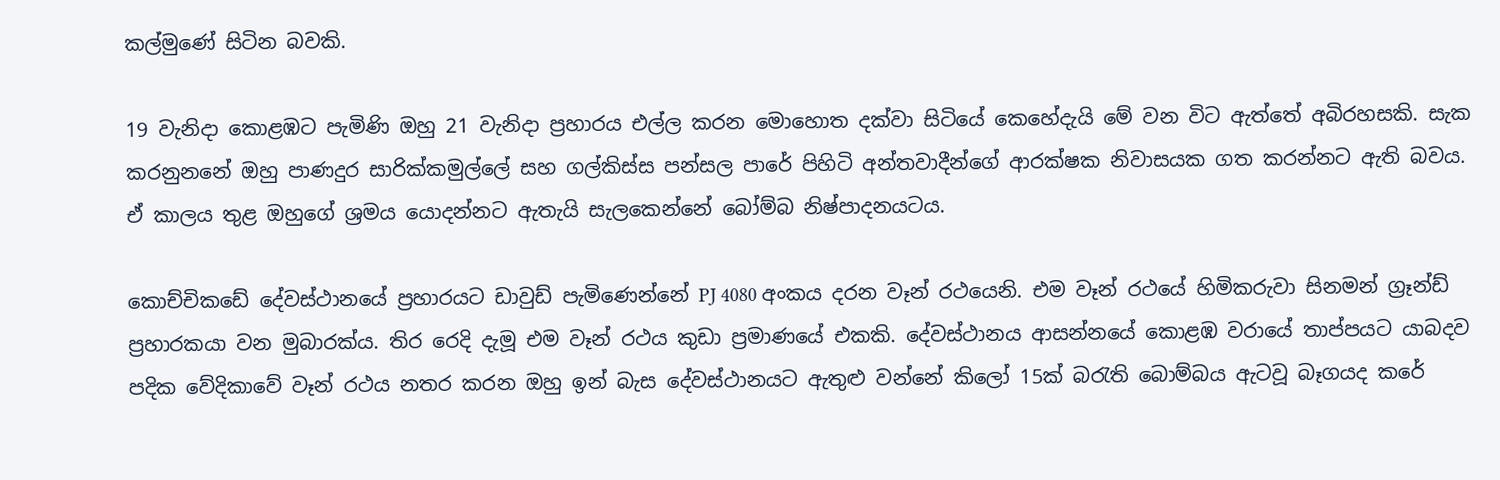කල්මුණේ සිටින බවකි.

19 වැනිදා කොළඹට පැමිණි ඔහු 21 වැනිදා ප්‍රහාරය එල්ල කරන මොහොත දක්වා සිටියේ කෙහේදැයි මේ වන විට ඇත්තේ අබිරහසකි. සැක කරනුනනේ ඔහු පාණදුර සාරික්කමුල්ලේ සහ ගල්කිස්ස පන්සල පාරේ පිහිටි අන්තවාදීන්ගේ ආරක්ෂක නිවාසයක ගත කරන්නට ඇති බවය. ඒ කාලය තුළ ඔහුගේ ශ්‍රමය යොදන්නට ඇතැයි සැලකෙන්නේ බෝම්බ නිෂ්පාදනයටය.

කොච්චිකඩේ දේවස්ථානයේ ප්‍රහාරයට ඩාවුඩ් පැමිණෙන්නේ PJ 4080 අංකය දරන වෑන් රථයෙනි. එම වෑන් රථයේ හිමිකරුවා සිනමන් ග්‍රෑන්ඩ් ප්‍රහාරකයා වන මුබාරක්ය. තිර රෙදි දැමූ එම වෑන් රථය කුඩා ප්‍රමාණයේ එකකි. දේවස්ථානය ආසන්නයේ කොළඹ වරායේ තාප්පයට යාබදව පදික වේදිකාවේ වෑන් රථය නතර කරන ඔහු ඉන් බැස දේවස්ථානයට ඇතුළු වන්නේ කිලෝ 15ක් බරැති බොම්බය ඇටවූ බෑගයද කරේ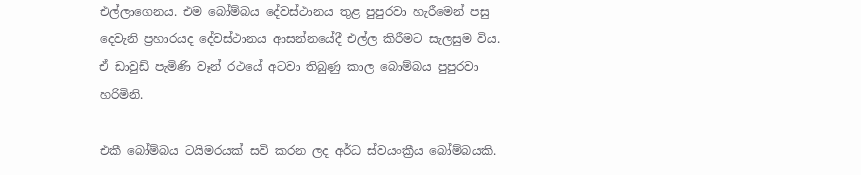එල්ලාගෙනය. එම බෝම්බය දේවස්ථානය තුළ පුපුරවා හැරීමෙන් පසු දෙවැනි ප්‍රහාරයද දේවස්ථානය ආසන්නයේදී එල්ල කිරීමට සැලසුම විය. ඒ ඩාවුඩ් පැමිණි වෑන් රථයේ අටවා තිබුණු කාල බොම්බය පුපුරවා හරිමිනි.

එකී බෝම්බය ටයිමරයක් සවි කරන ලද අර්ධ ස්වයංක්‍රීය බෝම්බයකි.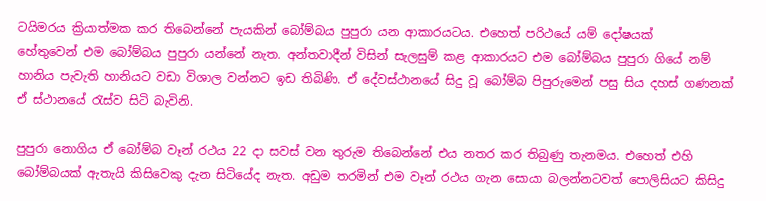ටයිමරය ක්‍රියාත්මක කර තිබෙන්නේ පැයකින් බෝම්බය පුපුරා යන ආකාරයටය. එහෙත් පරිථයේ යම් දෝෂයක් හේතුවෙන් ‍එම බෝම්බය පුපුරා යන්නේ නැත. අන්තවාදීන් විසින් සැලසුම් කළ ආකාරයට එම බෝම්බය පුපුරා ගියේ නම් හානිය පැවැති හානියට වඩා විශාල වන්නට ඉඩ තිබිණි. ඒ දේවස්ථානයේ සිදු වූ බෝම්බ පිපුරුමෙන් පසු සිය දහස් ගණනක් ඒ ස්ථානයේ රැස්ව සිටි බැවිනි.

පුපුරා නොගිය ඒ බෝම්බ වෑන් රථය 22 දා සවස් වන තුරුම තිබෙන්නේ එය නතර කර තිබුණු තැනමය. එහෙත් එහි බෝම්බයක් ඇතැයි කිසිවෙකු දැන සිටියේද නැත. අඩුම තරමින් එම වෑන් රථය ගැන සොයා බලන්නටවත් පොලිසියට කිසිදු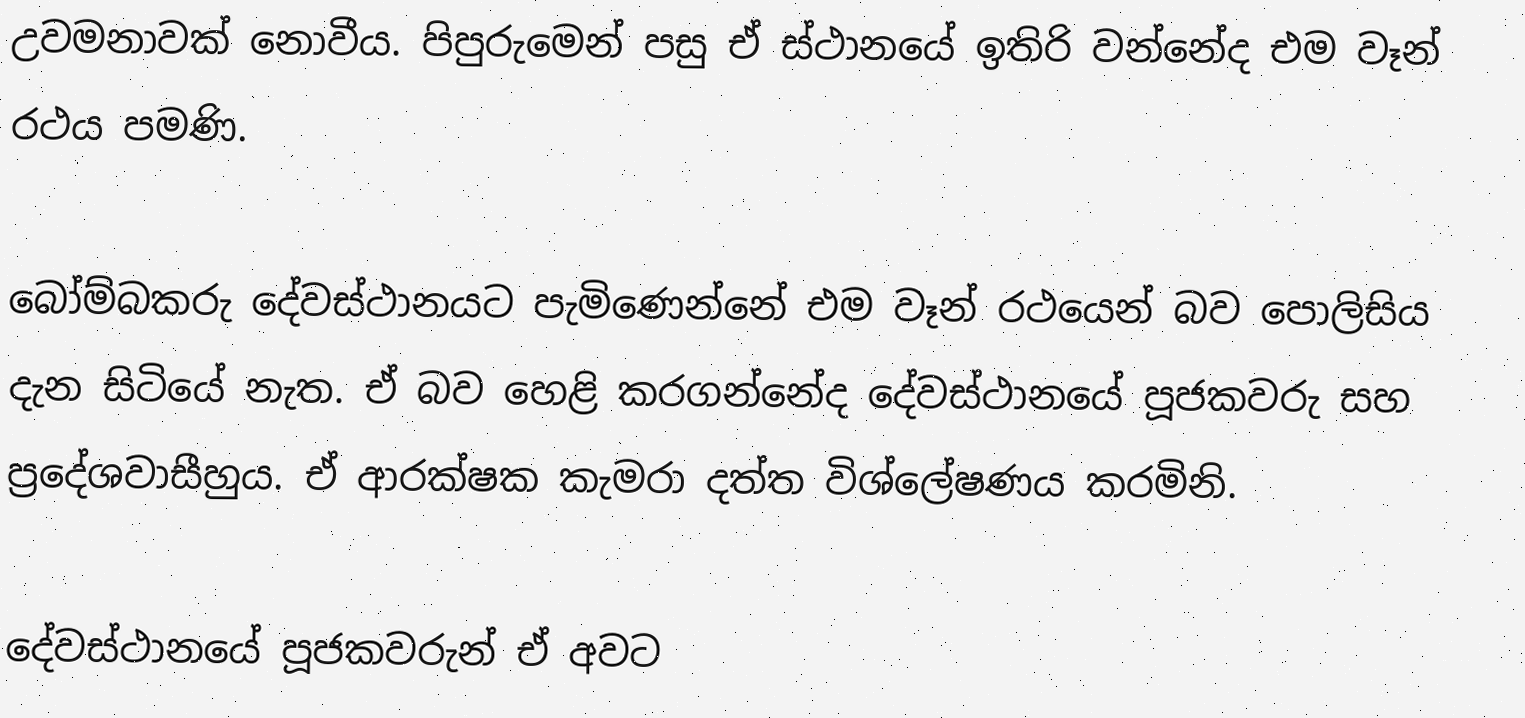උවමනාවක් නොවීය. පිපුරුමෙන් පසු ඒ ස්ථානයේ ඉතිරි වන්නේද එම වෑන් රථය පමණි.

බෝම්බකරු දේවස්ථානයට පැමිණෙන්නේ එම වෑන් රථයෙන් බව පොලිසිය දැන සිටියේ නැත. ඒ බව හෙළි කරගන්නේද දේවස්ථානයේ පූජකවරු සහ ප්‍රදේශවාසීහුය. ඒ ආරක්ෂක කැමරා දත්ත විශ්ලේෂණය කරමිනි.

දේවස්ථානයේ පූජකවරුන් ඒ අවට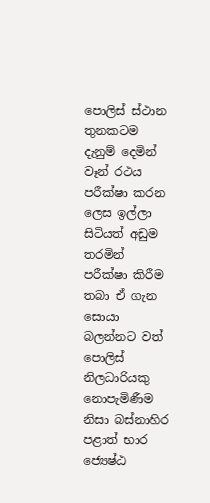පොලිස් ස්ථාන තුනකටම දැනුම් දෙමින් වෑන් රථය පරීක්ෂා කරන ලෙස ඉල්ලා සිටියත් අඩුම තරමින් පරීක්ෂා කිරීම තබා ඒ ගැන සොයා බලන්නට වත් පොලිස් නිලධාරියකු නොපැමිණීම නිසා බස්නාහිර පළාත් භාර ජ්‍යෙෂ්ඨ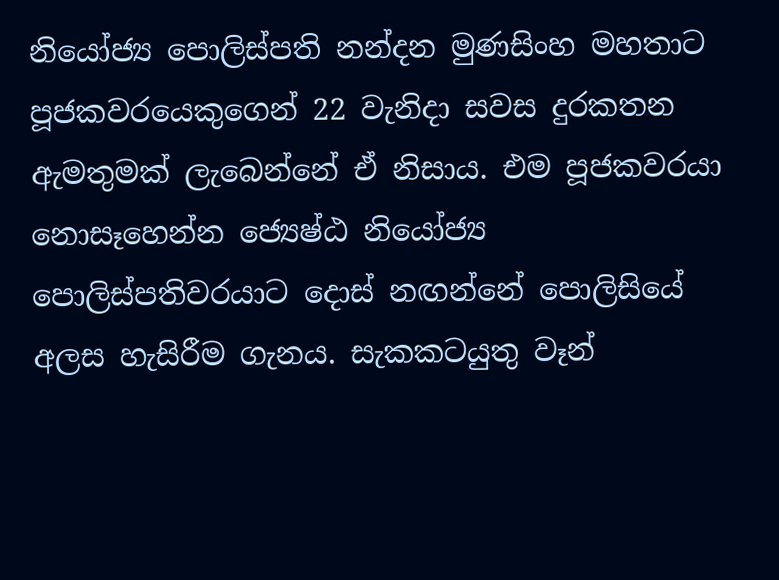නියෝජ්‍ය පොලිස්පති නන්දන මුණසිංහ මහතාට පූජකවරයෙකුගෙන් 22 වැනිදා සවස දුරකතන ඇමතුමක් ලැබෙන්නේ ඒ නිසාය. එම පූජකවරයා නොසෑහෙන්න ජ්‍යෙෂ්ඨ නියෝජ්‍ය පොලිස්පතිවරයාට දොස් නඟන්නේ පොලිසියේ අලස හැසිරීම ගැනය. සැකකටයුතු වෑන්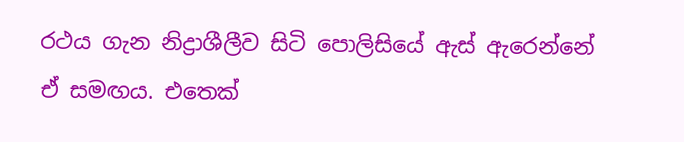රථය ගැන නිද්‍රාශීලීව සිටි පොලිසියේ ඇස් ඇරෙන්නේ ඒ සමඟය. එතෙක්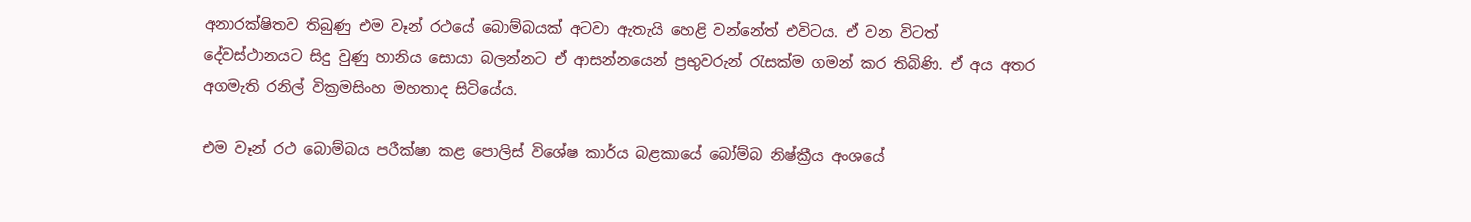අනාරක්ෂිතව තිබුණු එම වෑන් රථයේ බොම්බයක් අටවා ඇතැයි හෙළි වන්නේත් එවිටය. ඒ වන විටත් දේවස්ථානයට සිදු වුණු හානිය සොයා බලන්නට ඒ ආසන්නයෙන් ප්‍රභුවරුන් රැසක්ම ගමන් කර තිබිණි. ඒ අය අතර අගමැති රනිල් වික්‍රමසිංහ මහතාද සිටියේය.

එම වෑන් රථ බොම්බය පරීක්ෂා කළ පොලිස් විශේෂ කාර්ය බළකායේ බෝම්බ නිෂ්ක්‍රීය අංශයේ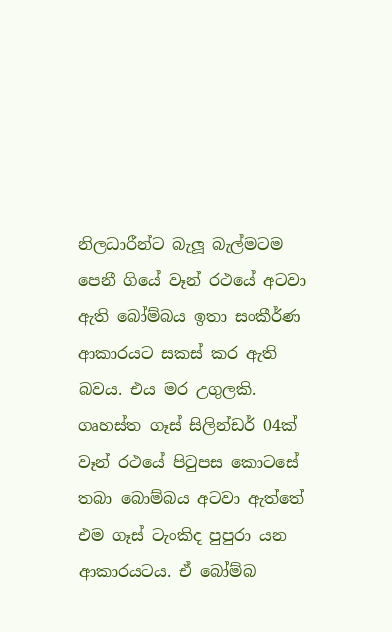නිලධාරීන්ට බැලූ බැල්මටම පෙනී ගියේ වෑන් රථයේ අටවා ඇති බෝම්බය ඉතා සංකීර්ණ ආකාරයට සකස් කර ඇති බවය. එය මර උගුලකි. ගෘහස්ත ගෑස් සිලින්ඩර් 04ක් වෑන් රථයේ පිටුපස කොටසේ තබා බොම්බය අටවා ඇත්තේ එම ගෑස් ටැංකිද පුපුරා යන ආකාරයටය. ඒ බෝම්බ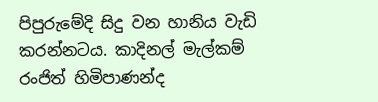පිපුරුමේදි සිදු වන හානිය වැඩි කරන්නටය. කාදිනල් මැල්කම් රංජිත් හිමිපාණන්ද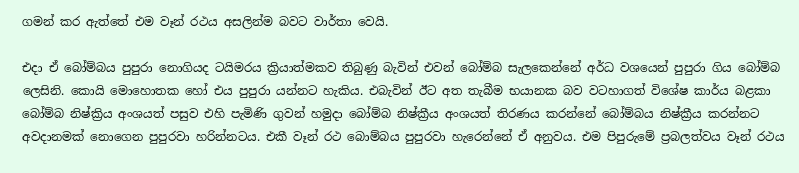ගමන් කර ඇත්තේ එම වෑන් රථය අසලින්ම බවට වාර්තා වෙයි.

එදා ඒ බෝම්බය පුපුරා නොගියද ටයිමරය ක්‍රියාත්මකව තිබුණු බැවින් එවන් බෝම්බ සැලකෙන්නේ අර්ධ වශයෙන් පුපුරා ගිය බෝම්බ ලෙසිනි. කොයි මොහොතක හෝ එය පුපුරා යන්නට හැකිය. එබැවින් ඊට අත තැබීම භයානක බව වටහාගත් විශේෂ කාර්ය බළකා බෝම්බ නිෂ්ක්‍රිය අංශයත් පසුව එහි පැමිණි ගුවන් හමුදා බෝම්බ නිෂ්ක්‍රීය අංශයත් තිරණය කරන්නේ බෝම්බය නිෂ්ක්‍රීය කරන්නට අවදානමක් නොගෙන පුපුරවා හරින්නටය. එකී වෑන් රථ බොම්බය පුපුරවා හැරෙන්නේ ඒ අනුවය. එම පිපුරුමේ ප්‍රබලත්වය වෑන් රථය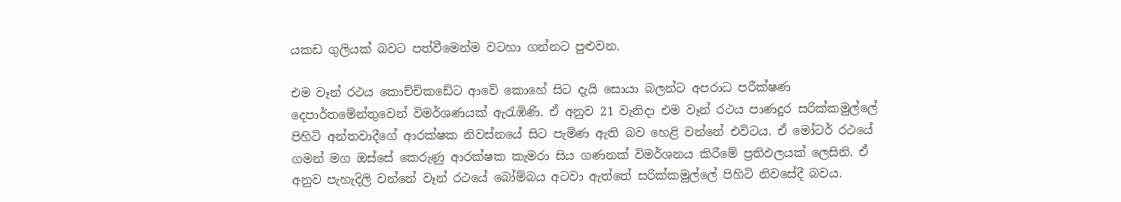යකඩ ගුලියක් බවට පත්වීමෙන්ම වටහා ගන්නට පුළුවන.

එම වෑන් රථය කොච්චිකඩේට ආවේ කොහේ සිට දැයි සොයා බලන්ට අපරාධ පරීක්ෂණ දෙපාර්තමේන්තුවෙන් විමර්ශණයක් ඇරැඹිණි. ඒ අනුව 21 වැනිදා එම වෑන් රථය පාණදුර සරික්කමුල්ලේ පිහිටි අන්තවාදීගේ ආරක්ෂක නිවස්නයේ සිට පැමිණ ඇති බව හෙළි වන්නේ එවිටය. ඒ මෝටර් රථයේ ගමන් මග ඔස්සේ කෙරුණු ආරක්ෂක කැමරා සිය ගණනක් විමර්ශනය කිරීමේ ප්‍රතිඵලයක් ලෙසිනි. ඒ අනුව පැහැදිලි වන්නේ වෑන් රථයේ බෝම්බය අටවා ඇත්තේ සරික්කමුල්ලේ පිහිටි නිවසේදී බවය.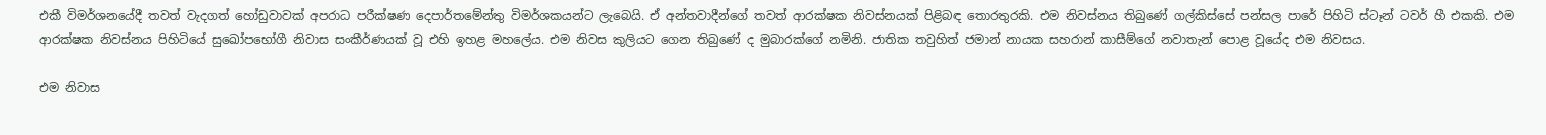එකී විමර්ශනයේදී තවත් වැදගත් හෝඩුවාවක් අපරාධ පරීක්ෂණ දෙපාර්තමේන්තු විමර්ශකයන්ට ලැබෙයි. ඒ අන්තවාදීන්ගේ තවත් ආරක්ෂක නිවස්නයක් පිළිබඳ තොරතුරකි. එම නිවස්නය තිබුණේ ගල්කිස්සේ පන්සල පාරේ පිහිටි ස්ටෑන් ටවර් හී එකකි. එම ආරක්ෂක නිවස්නය පිහිටියේ සුඛෝපභෝගී නිවාස සංකීර්ණයක් වූ එහි ඉහළ මහලේය. එම නිවස කුලියට ගෙන තිබුණේ ද මුබාරක්ගේ නමිනි. ජාතික තවුහිත් ජමාන් නායක සහරාන් කාසීම්ගේ නවාතැන් පොළ වූයේද එම නිවසය.

එම නිවාස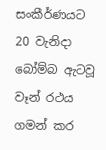සංකීර්ණයට 20 වැනිදා බෝම්බ ඇටවූ වෑන් රථය ගමන් කර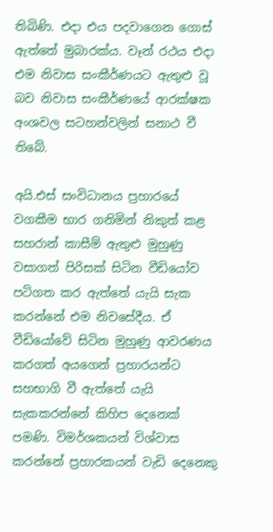තිබිණි. එදා එය පදවාගෙන ගොස් ඇත්තේ මුබාරක්ය. වෑන් රථය එදා එම නිවාස සංකීර්ණයට ඇතුළු වූ බව නිවාස සංකීර්ණයේ ආරක්ෂක අංශවල සටහන්වලින් සනාථ වී තිබේ.

අයි.එස් සංවිධානය ප්‍රහාරයේ වගකීම භාර ගනිමින් නිකුත් කළ සහරාන් කාසීම් ඇතුළු මුහුණු වසාගත් පිරිසක් සිටින වීඩියෝව පටිගත කර ඇත්තේ යැයි සැක කරන්නේ එම නිවසේදීය. ඒ වීඩියෝවේ සිටින මුහුණු ආවරණය කරගත් අයගෙන් ප්‍රහාරයන්ට සහභාගි වී ඇත්තේ යැයි සැකකරන්නේ කිහිප දෙනෙක් පමණි. විමර්ශකයන් විශ්වාස කරන්නේ ප්‍රහාරකයන් වැඩි දෙනෙකු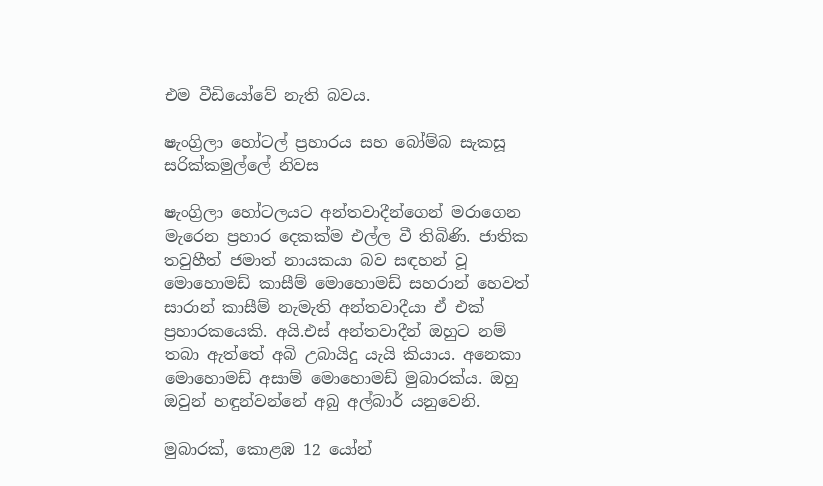එම වීඩියෝවේ නැති බවය.

ෂැංග්‍රිලා හෝටල් ප්‍රහාරය සහ බෝම්බ සැකසූ සරික්කමුල්ලේ නිවස

ෂැංග්‍රිලා හෝටලයට අන්තවාදීන්ගෙන් මරාගෙන මැරෙන ප්‍රහාර දෙකක්ම එල්ල වී තිබිණි. ජාතික තවුහීත් ජමාත් නායකයා බව සඳහන් වූ මොහොමඩ් කාසීම් මොහොමඩ් සහරාන් හෙවත් සාරාන් කාසීම් නැමැති අන්තවාදීයා ඒ එක් ප්‍රහාරකයෙකි. අයි.එස් අන්තවාදීන් ඔහුට නම් තබා ඇත්තේ අබි උබායිදු යැයි කියාය. අනෙකා මොහොමඩ් අසාම් මොහොමඩ් මුබාරක්ය. ඔහු ඔවුන් හඳුන්වන්නේ අබු අල්බාර් යනුවෙනි.

මුබාරක්, කොළඹ 12 යෝන්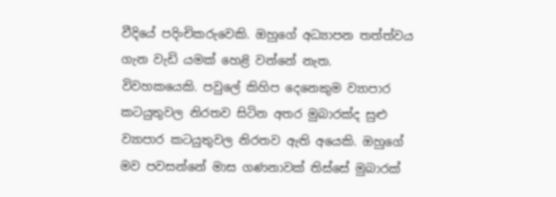වීදියේ පදිංචිකරුවෙකි. ඔහුගේ අධ්‍යාපන තත්ත්වය ගැන වැඩි යමක් හෙළි වන්නේ නැත. විවහකයෙකි. පවුලේ කිහිප දෙනෙකුම ව්‍යාපාර කටයුතුවල නිරතව සිටින අතර මුබාරක්ද සුළු ව්‍යාපාර කටයුතුවල නිරතව ඇති අයෙකි. ඔහුගේ මව පවසන්නේ මාස ගණනාවක් තිස්සේ මුබාරක්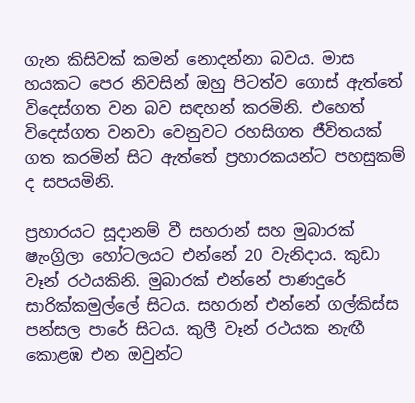ගැන කිසිවක් කමන් නොදන්නා බවය. මාස හයකට පෙර නිවසින් ඔහු පිටත්ව ගොස් ඇත්තේ විදෙස්ගත වන බව සඳහන් කරමිනි. එහෙත් විදෙස්ගත වනවා වෙනුවට රහසිගත ජීවිතයක් ගත කරමින් සිට ඇත්තේ ප්‍රහාරකයන්ට පහසුකම් ද සපයමිනි.

ප්‍රහාරයට සූදානම් වී සහරාන් සහ මුබාරක් ෂැංග්‍රිලා හෝටලයට එන්නේ 20 වැනිදාය. කුඩා වෑන් රථයකිනි. මුබාරක් එන්නේ පාණදුරේ සාරික්කමුල්ලේ සිටය. සහරාන් එන්නේ ගල්කිස්ස පන්සල පාරේ සිටය. කුලී වෑන් රථයක නැඟී කොළඹ එන ඔවුන්ට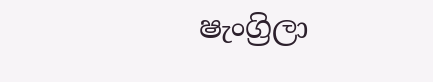ෂැංග්‍රිලා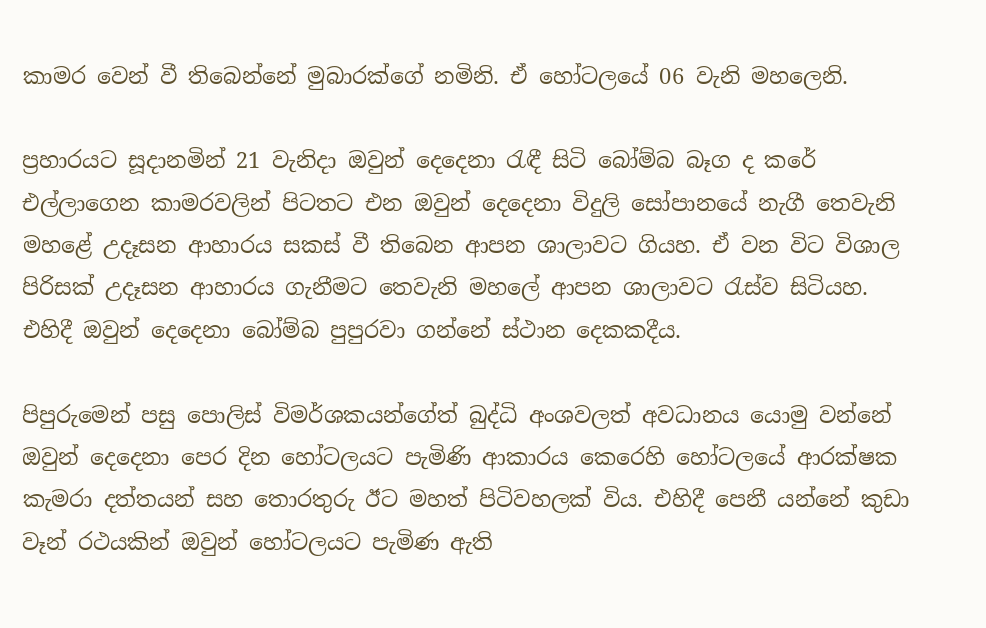කාමර වෙන් වී තිබෙන්නේ මුබාරක්ගේ නමිනි. ඒ හෝටලයේ 06 වැනි මහලෙනි.

ප්‍රහාරයට සූදානමින් 21 වැනිදා ඔවුන් දෙදෙනා රැඳී සිටි බෝම්බ බෑග ද කරේ එල්ලාගෙන කාමරවලින් පිටතට එන ඔවුන් දෙදෙනා විදුලි සෝපානයේ නැගී තෙවැනි මහළේ උදෑසන ආහාරය සකස් වී තිබෙන ආපන ශාලාවට ගියහ. ඒ වන විට විශාල පිරිසක් උදෑසන ආහාරය ගැනීමට තෙවැනි මහලේ ආපන ශාලාවට රැස්ව සිටියහ. එහිදී ඔවුන් දෙදෙනා බෝම්බ පුපුරවා ගන්නේ ස්ථාන දෙකකදීය.

පිපුරුමෙන් පසු පොලිස් විමර්ශකයන්ගේත් බුද්ධි අංශවලත් අවධානය යොමු වන්නේ ඔවුන් දෙදෙනා පෙර දින හෝටලයට පැමිණි ආකාරය කෙරෙහි හෝටලයේ ආරක්ෂක කැමරා දත්තයන් සහ තොරතුරු ඊට මහත් පිටිවහලක් විය. එහිදී පෙනී යන්නේ කුඩා වෑන් රථයකින් ඔවුන් හෝටලයට පැමිණ ඇති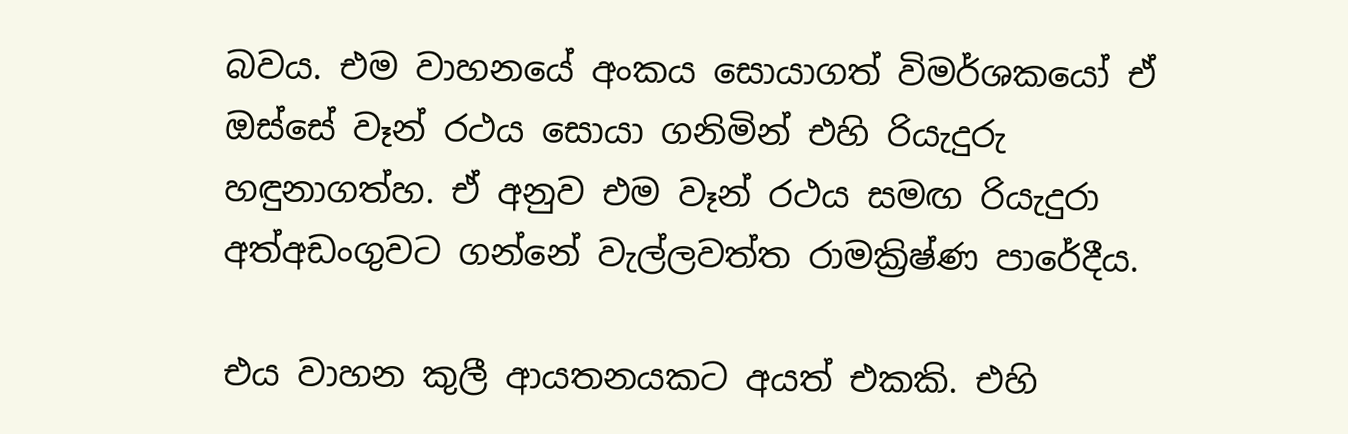බවය. එම වාහනයේ අංකය සොයාගත් විමර්ශකයෝ ඒ ඔස්සේ වෑන් රථය සොයා ගනිමින් එහි රියැදුරු හඳුනාගත්හ. ඒ අනුව එම වෑන් රථය සමඟ රියැදුරා අත්අඩංගුවට ගන්නේ වැල්ලවත්ත රාමක්‍රිෂ්ණ පාරේදීය.

එය වාහන කුලී ආයතනයකට අයත් එකකි. එහි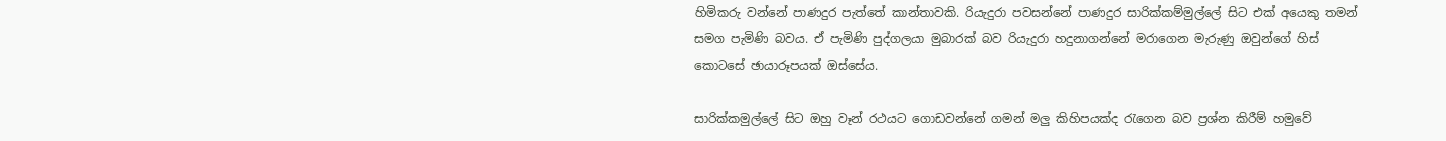හිමිකරු වන්නේ පාණදුර පැත්තේ කාන්තාවකි. රියැදුරා පවසන්නේ පාණදුර සාරික්කම්මුල්ලේ සිට එක් අයෙකු තමන් සමග පැමිණි බවය. ඒ පැමිණි පුද්ගලයා මුබාරක් බව රියැදුරා හදුනාගන්නේ මරාගෙන මැරුණු ඔවුන්ගේ හිස් කොටසේ ඡායාරූපයක් ඔස්සේය.

සාරික්කමුල්ලේ සිට ඔහු වෑන් රථයට ගොඩවන්නේ ගමන් මලු කිහිපයක්ද රැගෙන බව ප්‍රශ්න කිරීම් හමුවේ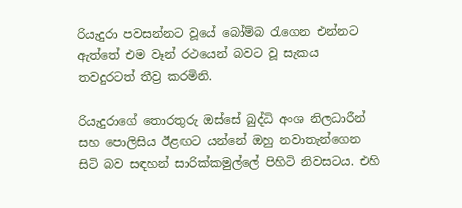රියැදුරා පවසන්නට වූයේ බෝම්බ රැගෙන එන්නට ඇත්තේ එම වෑන් රථයෙන් බවට වූ සැකය තවදුරටත් තීව්‍ර කරමිනි.

රියැදුරාගේ තොරතුරු ඔස්සේ බුද්ධි අංශ නිලධාරීන් සහ පොලිසිය ඊළඟට යන්නේ ඔහු නවාතැන්ගෙන සිටි බව සඳහන් සාරික්කමුල්ලේ පිහිටි නිවසටය. එහි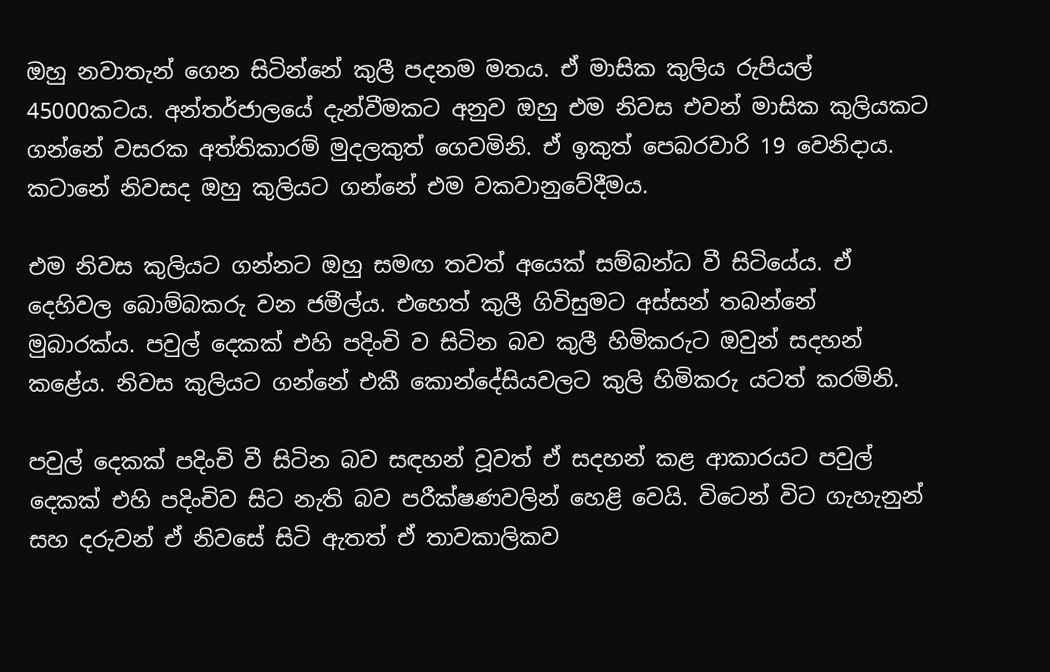ඔහු නවාතැන් ගෙන සිටින්නේ කුලී පදනම මතය. ඒ මාසික කුලිය රුපියල් 45000කටය. අන්තර්ජාලයේ දැන්වීමකට අනුව ඔහු එම නිවස එවන් මාසික කුලියකට ගන්නේ වසරක අත්තිකාරම් මුදලකුත් ගෙවමිනි. ඒ ඉකුත් පෙබරවාරි 19 වෙනිදාය. කටානේ නිවසද ඔහු කුලියට ගන්නේ එම වකවානුවේදීමය.

එම නිවස කුලියට ගන්නට ඔහු සමඟ තවත් අයෙක් සම්බන්ධ වී සිටියේය. ඒ දෙහිවල බොම්බකරු වන ජමීල්ය. එහෙත් කුලී ගිවිසුමට අස්සන් තබන්නේ මුබාරක්ය. පවුල් දෙකක් එහි පදිංචි ව සිටින බව කුලී හිමිකරුට ඔවුන් සදහන් කළේය. නිවස කුලියට ගන්නේ එකී කොන්දේසියවලට කුලි හිමිකරු යටත් කරමිනි.

පවුල් දෙකක් පදිංචි වී සිටින බව සඳහන් වූවත් ඒ සදහන් කළ ආකාරයට පවුල් දෙකක් එහි පදිංචිව සිට නැති බව පරීක්ෂණවලින් හෙළි වෙයි. විටෙන් විට ගැහැනුන් සහ දරුවන් ඒ නිවසේ සිටි ඇතත් ඒ තාවකාලිකව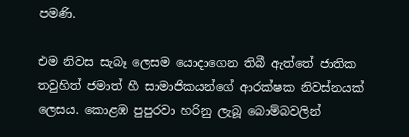පමණි.

එම නිවස සැබෑ ලෙසම යොදාගෙන තිබී ඇත්තේ ජාතික තවුහිත් ජමාත් හී සාමාජිකයන්ගේ ආරක්ෂක නිවස්නයක් ලෙසය. කොළඹ පුපුරවා හරිනු ලැබූ බොම්බවලින්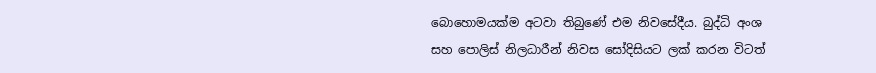බොහොමයක්ම අටවා තිබුණේ එම නිවසේදීය. බුද්ධි අංශ සහ පොලිස් නිලධාරීන් නිවස සෝදිසියට ලක් කරන විටත්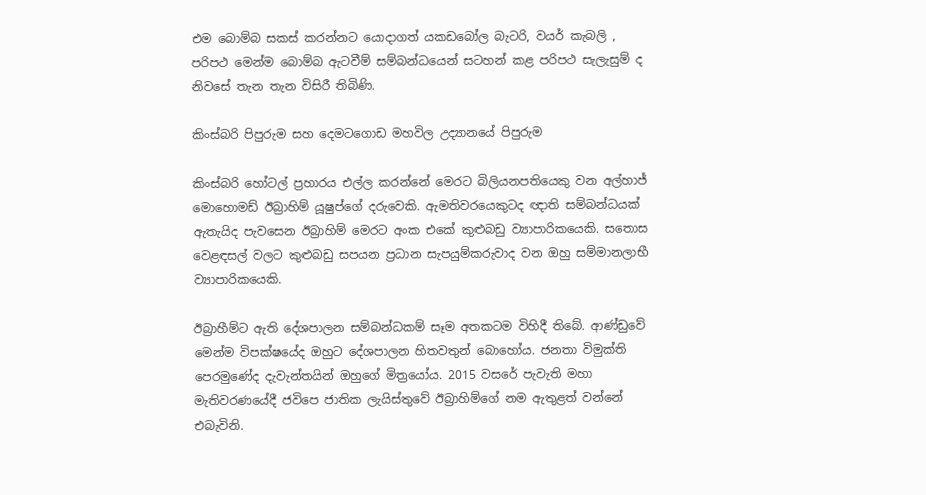එම බොම්බ සකස් කරන්නට යොදාගත් යකඩබෝල බැටරි, වයර් කැබලි , පරිපථ මෙන්ම බොම්බ ඇටවීම් සම්බන්ධයෙන් සටහන් කළ පරිපථ සැලැසුම් ද නිවසේ තැන තැන විසිරී තිබිණි.

කිංස්බරි පිපුරුම සහ දෙමටගොඩ මහවිල උද්‍යානයේ පිපුරුම

කිංස්බරි හෝටල් ප්‍රහාරය එල්ල කරන්නේ මෙරට බිලියනපතියෙකු වන අල්හාජ් මොහොමඩ් ඊබ්‍රාහිම් යූෂුප්ගේ දරුවෙකි. ඇමතිවරයෙකුටද ඥාති සම්බන්ධයක් ඇතැයිද පැවසෙන ඊබ්‍රාහිම් මෙරට අංක එකේ කුළුබඩු ව්‍යාපාරිකයෙකි. සතොස වෙළඳසල් වලට කුළුබඩු සපයන ප්‍රධාන සැපයුම්කරුවාද වන ඔහු සම්මානලාභී ව්‍යාපාරිකයෙකි.

ඊබ්‍රාහීම්ට ඇති දේශපාලන සම්බන්ධකම් සෑම අතකටම විහිදී තිබේ. ආණ්ඩුවේ මෙන්ම විපක්ෂයේද ඔහුට දේශපාලන හිතවතුන් බොහෝය. ජනතා විමුක්ති පෙරමුණේද දැවැන්තයින් ඔහුගේ මිත්‍රයෝය. 2015 වසරේ පැවැති මහා මැතිවරණයේදී ජවිපෙ ජාතික ලැයිස්තුවේ ඊබ්‍රාහිම්ගේ නම ඇතුළත් වන්නේ එබැවිනි.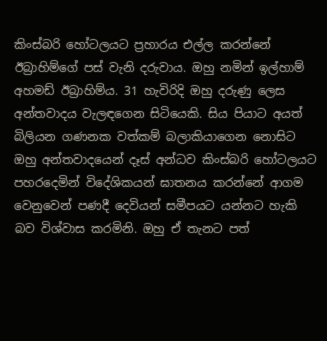කිංස්බරි හෝටලයට ප්‍රහාරය එල්ල කරන්නේ ඊබ්‍රාහිම්ගේ පස් වැනි දරුවාය. ඔහු නමින් ඉල්හාම් අහමඩ් ඊබ්‍රාහිම්ය. 31 හැවිරිදි ඔහු දරුණු ලෙස අන්තවාදය වැලඳගෙන සිටියෙකි. සිය පියාට අයත් බිලියන ගණනක වත්කම් බලාකියාගෙන නොසිට ඔහු අන්තවාදයෙන් දෑස් අන්ධව කිංස්බරි හෝටලයට පහරදෙමින් විදේශිකයන් ඝාතනය කරන්නේ ආගම වෙනුවෙන් පණදී දෙවියන් සමීපයට යන්නට හැකි බව විශ්වාස කරමිනි. ඔහු ඒ තැනට පත්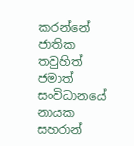කරන්නේ ජාතික තවුහිත් ජමාත් සංවිධානයේ නායක සහරාන්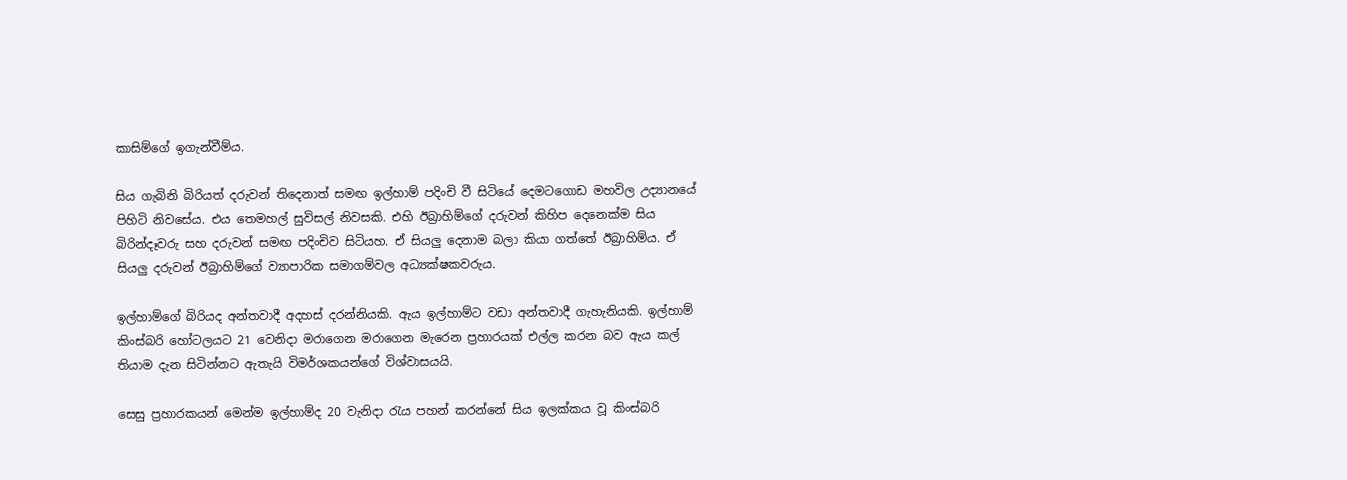කාසිම්ගේ ඉගැන්වීම්ය.

සිය ගැබිනි බිරියත් දරුවන් තිදෙනාත් සමඟ ඉල්හාම් පදිංචි වී සිටියේ දෙමටගොඩ මහවිල උද්‍යානයේ පිහිටි නිවසේය. එය තෙමහල් සුවිසල් නිවසකි. එහි ඊබ්‍රාහිම්ගේ දරුවන් කිහිප දෙනෙක්ම සිය බිරින්දෑවරු සහ දරුවන් සමඟ පදිංචිව සිටියහ. ඒ සියලු දෙනාම බලා කියා ගත්තේ ඊබ්‍රාහිම්ය. ඒ සියලු දරුවන් ඊබ්‍රාහිම්ගේ ව්‍යාපාරික සමාගම්වල අධ්‍යක්ෂකවරුය.

ඉල්හාම්ගේ බිරියද අන්තවාදී අදහස් දරන්නියකි. ඇය ඉල්හාම්ට වඩා අන්තවාදී ගැහැනියකි. ඉල්හාම් කිංස්බරි හෝටලයට 21 වෙනිදා මරාගෙන මරාගෙන මැරෙන ප්‍රහාරයක් එල්ල කරන බව ඇය කල් තියාම දැන සිටින්නට ඇතැයි විමර්ශකයන්ගේ විශ්වාසයයි.

සෙසු ප්‍රහාරකයන් මෙන්ම ඉල්හාම්ද 20 වැනිදා රැය පහන් කරන්නේ සිය ඉලක්කය වූ කිංස්බරි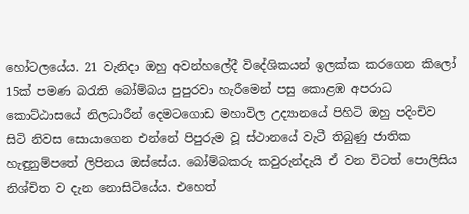හෝටලයේය. 21 වැනිදා ඔහු අවන්හලේදී විදේශිකයන් ඉලක්ක කරගෙන කිලෝ 15ක් පමණ බරැති බෝම්බය පුපුරවා හැරීමෙන් පසු කොළඹ අපරාධ කොට්ඨාසයේ නිලධාරීන් දෙමටගොඩ මහාවිල උද්‍යානයේ පිහිටි ඔහු පදිංචිව සිටි නිවස සොයාගෙන එන්නේ පිපුරුම වූ ස්ථානයේ වැටී තිබුණු ජාතික හැඳුනුම්පතේ ලිපිනය ඔස්සේය. බෝම්බකරු කවුරුන්දැයි ඒ වන විටත් පොලිසිය නිශ්චිත ව දැන නොසිටියේය. එහෙත්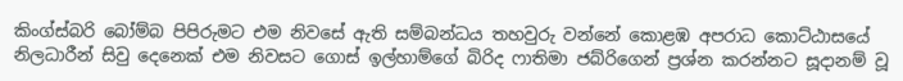කිංග්ස්බරි බෝම්බ පිපිරුමට එම නිවසේ ඇති සම්බන්ධය තහවුරු වන්නේ කොළඹ අපරාධ කොට්ඨාසයේ නිලධාරීන් සිවු දෙනෙක් එම නිවසට ගොස් ඉල්හාම්ගේ බිරිද ෆාතිමා ජබ්රිගෙන් ප්‍රශ්න කරන්නට සූදානම් වූ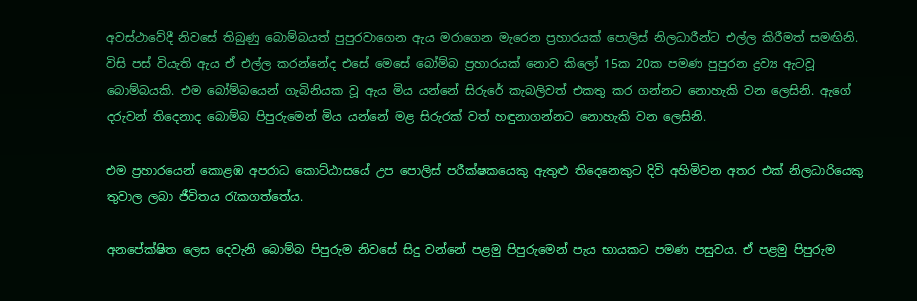අවස්ථාවේදී නිවසේ තිබුණු බොම්බයත් පුපුරවාගෙන ඇය මරාගෙන මැරෙන ප්‍රහාරයක් පොලිස් නිලධාරීන්ට එල්ල කිරීමත් සමඟිනි. විසි පස් වියැති ඇය ඒ එල්ල කරන්නේද එසේ මෙසේ බෝම්බ ප්‍රහාරයක් නොව කිලෝ 15ක 20ක පමණ පුපුරන ද්‍රව්‍ය ඇටවූ බොම්බයකි. එම බෝම්බයෙන් ගැබිනියක වූ ඇය මිය යන්නේ සිරුරේ කැබලිවත් එකතු කර ගන්නට නොහැකි වන ලෙසිනි. ඇගේ දරුවන් තිදෙනාද බොම්බ පිපුරුමෙන් මිය යන්නේ මළ සිරුරක් වත් හඳුනාගන්නට නොහැකි වන ලෙසිනි.

එම ප්‍රහාරයෙන් කොළඹ අපරාධ කොට්ඨාසයේ උප පොලිස් පරීක්ෂකයෙකු ඇතුළු තිදෙනෙකුට දිවි අහිමිවන අතර එක් නිලධාරියෙකු තුවාල ලබා ජීවිතය රැකගත්තේය.

අනපේක්ෂිත ලෙස දෙවැනි බොම්බ පිපුරුම නිවසේ සිදු වන්නේ පළමු පිපුරුමෙන් පැය භායකට පමණ පසුවය. ඒ පළමු පිපුරුම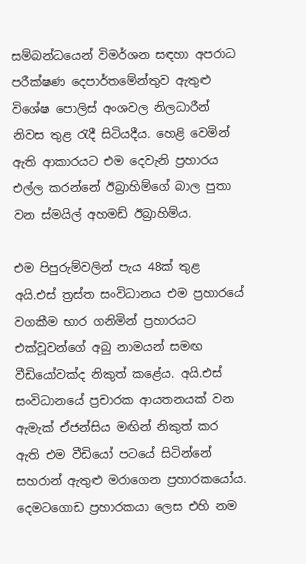සම්බන්ධයෙන් විමර්ශන සඳහා අපරාධ පරීක්ෂණ දෙපාර්තමේන්තුව ඇතුළු විශේෂ පොලිස් අංශවල නිලධාරීන් නිවස තුළ රැදී සිටියදීය. හෙළි වෙමින් ඇති ආකාරයට එම දෙවැනි ප්‍රහාරය එල්ල කරන්නේ ඊබ්‍රාහිම්ගේ බාල පුතා වන ස්මයිල් අහමඩ් ඊබ්‍රාහිම්ය.

එම පිපුරුම්වලින් පැය 48ක් තුළ අයි.එස් ත්‍රස්ත සංවිධානය එම ප්‍රහාරයේ වගකීම භාර ගනිමින් ප්‍රහාරයට එක්වූවන්ගේ අබු නාමයන් සමඟ වීඩියෝවක්ද නිකුත් කළේය. අයි.එස් සංවිධානයේ ප්‍රචාරක ආයතනයක් වන ඇමැක් ඒජන්සිය මඟින් නිකුත් කර ඇති එම වීඩියෝ පටයේ සිටින්නේ සහරාන් ඇතුළු මරාගෙන ප්‍රහාරකයෝය. දෙමටගොඩ ප්‍රහාරකයා ලෙස එහි නම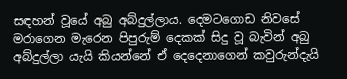සඳහන් වූයේ අබු අබ්දුල්ලාය. දෙමටගොඩ නිවසේ මරාගෙන මැරෙන පිපුරුම් දෙකක් සිදු වූ බැවින් අබු අබ්දුල්ලා යැයි කියන්නේ ඒ දෙදෙනාගෙන් කවුරුන්දැයි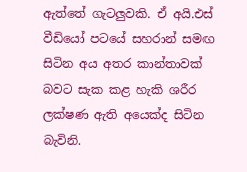ඇත්තේ ගැටලුවකි. ඒ අයි.එස් වීඩියෝ පටයේ සහරාන් සමඟ සිටින අය අතර කාන්තාවක් බවට සැක කළ හැකි ශරීර ලක්ෂණ ඇති අයෙක්ද සිටින බැවිනි.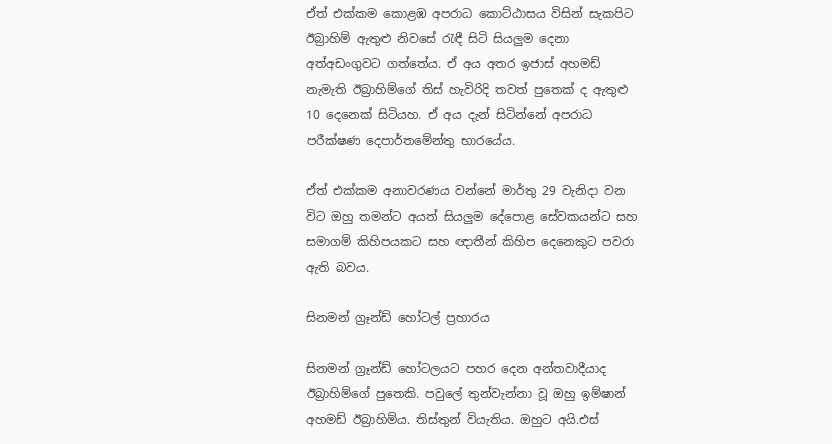ඒත් එක්කම කොළඹ අපරාධ කොට්ඨාසය විසින් සැකපිට ඊබ්‍රාහිම් ඇතුළු නිවසේ රැඳී සිටි සියලුම දෙනා අත්අඩංගුවට ගත්තේය. ඒ අය අතර ඉජාස් අහමඩ් නැමැති ඊබ්‍රාහිම්ගේ තිස් හැවිරිදි තවත් පුතෙක් ද ඇතුළු 10 දෙනෙක් සිටියහ. ඒ අය දැන් සිටින්නේ අපරාධ පරීක්ෂණ දෙපාර්තමේන්තු භාරයේය.

ඒත් එක්කම අනාවරණය වන්නේ මාර්තු 29 වැනිදා වන විට ඔහු තමන්ට අයත් සියලුම දේපොළ සේවකයන්ට සහ සමාගම් කිහිපයකට සහ ඥාතීන් කිහිප දෙනෙකුට පවරා ඇති බවය.

සිනමන් ග්‍රෑන්ඩ් හෝටල් ප්‍රහාරය

සිනමන් ග්‍රෑන්ඩ් හෝටලයට පහර දෙන අන්තවාදීයාද ඊබ්‍රාහිම්ගේ පුතෙකි. පවුලේ තුන්වැන්නා වූ ඔහු ඉම්ෂාන් අහමඩ් ඊබ්‍රාහිම්ය. තිස්තුන් වියැතිය. ඔහුට අයි.එස්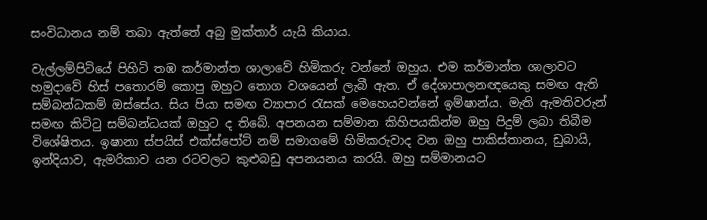සංවිධානය නම් තබා ඇත්තේ අබු මුක්තාර් යැයි කියාය.

වැල්ලම්පිටියේ පිහිටි තඹ කර්මාන්ත ශාලාවේ හිමිකරු වන්නේ ඔහුය. එම කර්මාන්ත ශාලාවට හමුදාවේ හිස් පතොරම් කොපු ඔහුට තොග වශයෙන් ලැබී ඇත. ඒ දේශාපාලනඥයෙකු සමඟ ඇති සම්බන්ධකම් ඔස්සේය. සිය පියා සමඟ ව්‍යාපාර රැසක් මෙහෙයවන්නේ ඉම්ෂාන්ය. මැති ඇමතිවරුන් සමඟ කිට්ටු සම්බන්ධයක් ඔහුට ද තිබේ. අපනයන සම්මාන කිහිපයකින්ම ඔහු පිදුම් ලබා තිබීම විශේෂිතය. ඉෂානා ස්පයිස් එක්ස්පෝට් නම් සමාගමේ හිමිකරුවාද වන ඔහු පාකිස්තානය, ඩුබායි, ඉන්දියාව, ඇමරිකාව යන රටවලට කුළුබඩු අපනයනය කරයි. ඔහු සම්මානයට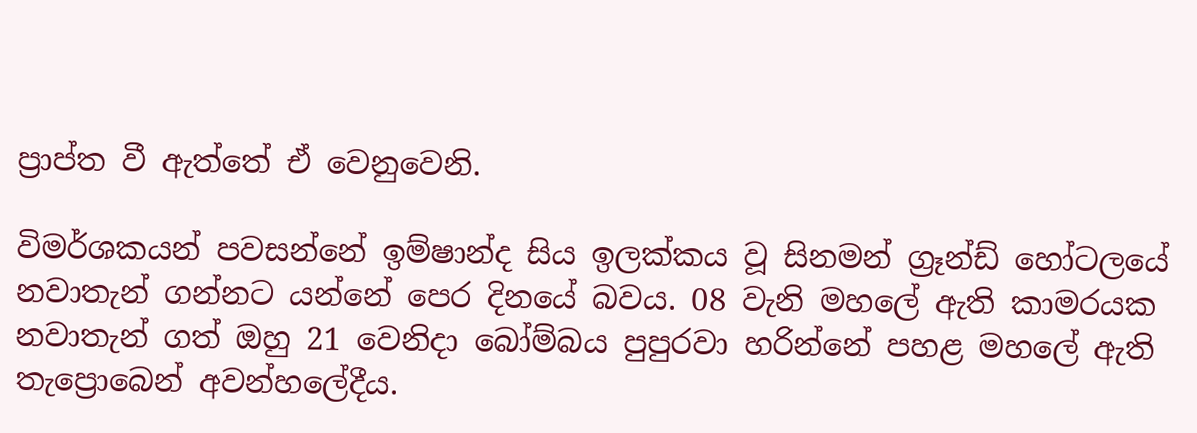ප්‍රාප්ත වී ඇත්තේ ඒ වෙනුවෙනි.

විමර්ශකයන් පවසන්නේ ඉම්ෂාන්ද සිය ඉලක්කය වූ සිනමන් ග්‍රෑන්ඩ් හෝටලයේ නවාතැන් ගන්නට යන්නේ පෙර දිනයේ බවය. 08 වැනි මහලේ ඇති කාමරයක නවාතැන් ගත් ඔහු 21 වෙනිදා බෝම්බය පුපුරවා හරින්නේ පහළ මහලේ ඇති තැප්‍රොබෙන් අවන්හලේදීය.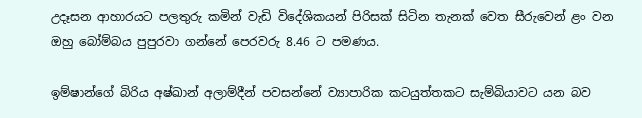උදෑසන ආහාරයට පලතුරු කමින් වැඩි විදේශිකයන් පිරිසක් සිටින තැනක් වෙත සීරුවෙන් ළං වන ඔහු බෝම්බය පුපුරවා ගන්නේ පෙරවරු 8.46 ට පමණය.

ඉම්ෂාන්ගේ බිරිය අෂ්ඛාන් අලාම්දීන් පවසන්නේ ව්‍යාපාරික කටයුත්තකට සැම්බියාවට යන බව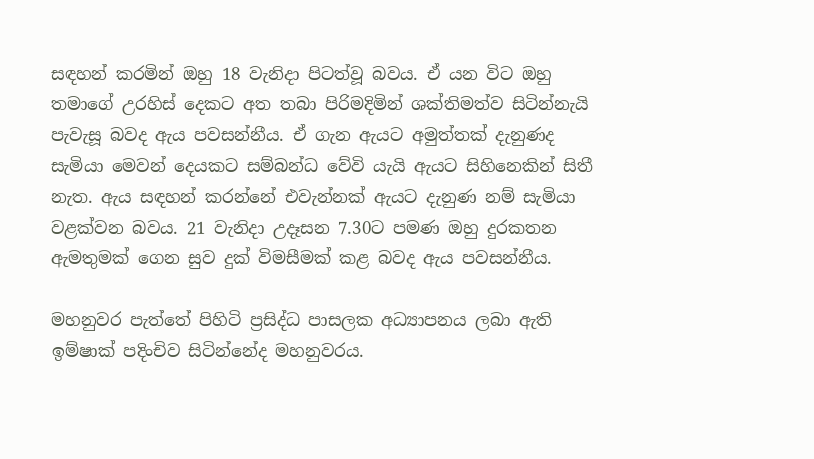සඳහන් කරමින් ඔහු 18 වැනිදා පිටත්වූ බවය. ඒ යන විට ඔහු තමාගේ උරහිස් දෙකට අත තබා පිරිමදිමින් ශක්තිමත්ව සිටින්නැයි පැවැසූ බවද ඇය පවසන්නීය. ඒ ගැන ඇයට අමුත්තක් දැනුණද සැමියා මෙවන් දෙයකට සම්බන්ධ වේවි යැයි ඇයට සිහිනෙකින් සිතී නැත. ඇය සඳහන් කරන්නේ එවැන්නක් ඇයට දැනුණ නම් සැමියා වළක්වන බවය. 21 වැනිදා උදෑසන 7.30ට පමණ ඔහු දුරකතන ඇමතුමක් ගෙන සුව දුක් විමසීමක් කළ බවද ඇය පවසන්නීය.

මහනුවර පැත්තේ පිහිටි ප්‍රසිද්ධ පාසලක අධ්‍යාපනය ලබා ඇති ඉම්ෂාක් පදිංචිව සිටින්නේද මහනුවරය.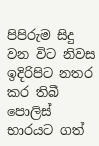පිපිරුම සිදු වන විට නිවස ඉදිරිපිට නතර කර තිබී පොලිස් භාරයට ගත්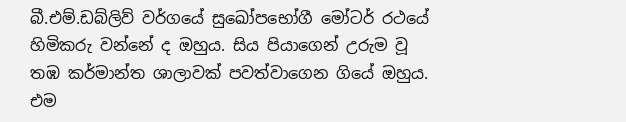බී.එම්.ඩබ්ලිව් වර්ගයේ සුඛෝපභෝගී මෝටර් රථයේ හිමිකරු වන්නේ ද ඔහුය. සිය පියාගෙන් උරුම වූ තඹ කර්මාන්ත ශාලාවක් පවත්වාගෙන ගියේ ඔහුය. එම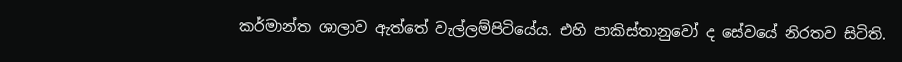කර්මාන්ත ශාලාව ඇත්තේ වැල්ලම්පිටියේය. එහි පාකිස්තානුවෝ ද සේවයේ නිරතව සිටිති.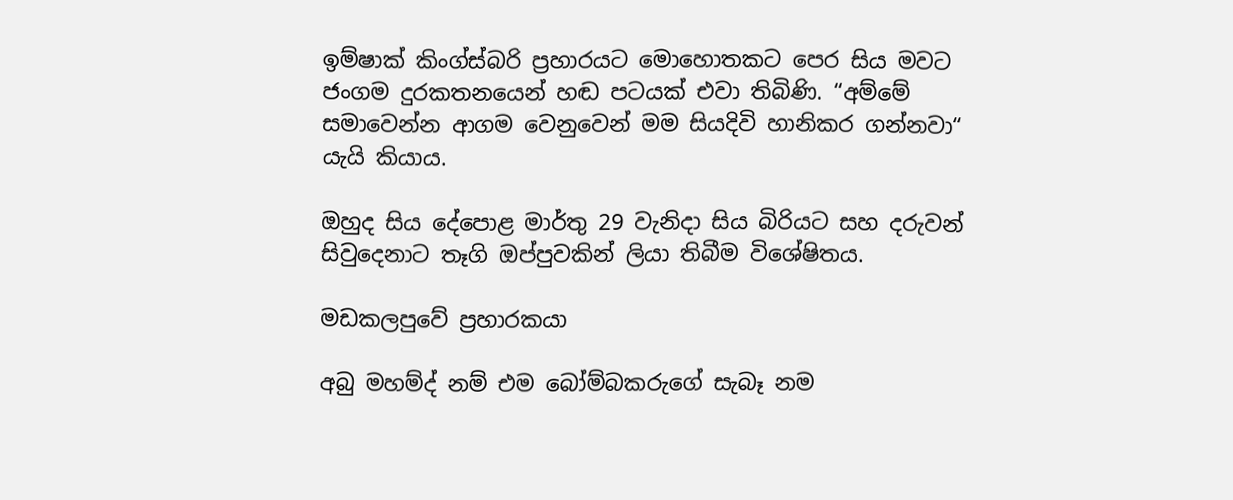ඉම්ෂාක් කිංග්ස්බරි ප්‍රහාරයට මොහොතකට පෙර සිය මවට ජංගම දුරකතනයෙන් හඬ පටයක් එවා තිබිණි. “අම්මේ සමාවෙන්න ආගම වෙනුවෙන් මම සියදිවි හානිකර ගන්නවා“ යැයි කියාය.

ඔහුද සිය දේපොළ මාර්තු 29 වැනිදා සිය බිරියට සහ දරුවන් සිවුදෙනාට තෑගි ඔප්පුවකින් ලියා තිබීම විශේෂිතය.

මඩකලපුවේ ප්‍රහාරකයා

අබු මහම්ද් නම් එම බෝම්බකරුගේ සැබෑ නම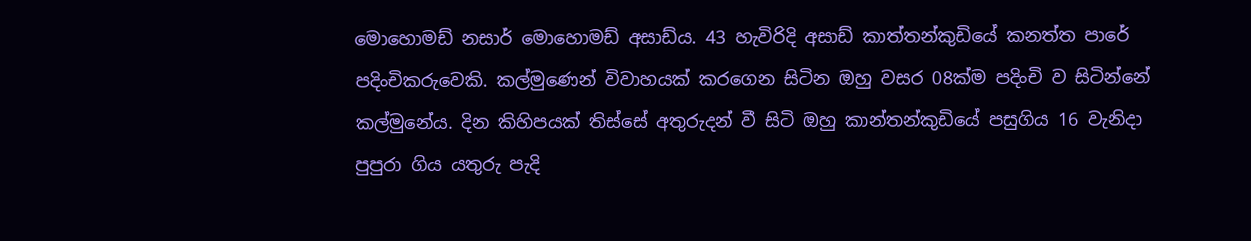මොහොමඩ් නසාර් මොහොමඩ් අසාඩ්ය. 43 හැවිරිදි අසාඩ් කාත්තන්කුඩියේ කනත්ත පාරේ පදිංචිකරුවෙකි. කල්මුණෙන් විවාහයක් කරගෙන සිටින ඔහු වසර 08ක්ම පදිංචි ව සිටින්නේ කල්මුනේය. දින කිහිපයක් තිස්සේ අතුරුදන් වී සිටි ඔහු කාන්තන්කුඩියේ පසුගිය 16 වැනිදා පුපුරා ගිය යතුරු පැදි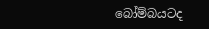බෝම්බයටද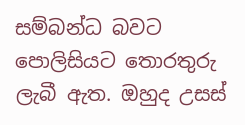සම්බන්ධ බවට පොලිසියට තොරතුරු ලැබී ඇත. ඔහුද උසස්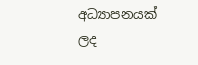අධ්‍යාපනයක් ලද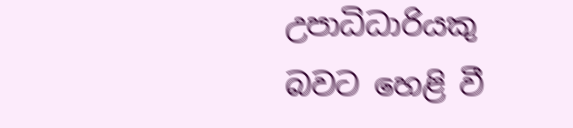උපාධිධාරියකු බවට හෙළි වී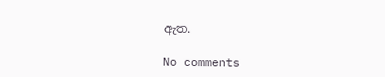ඇත.

No comments